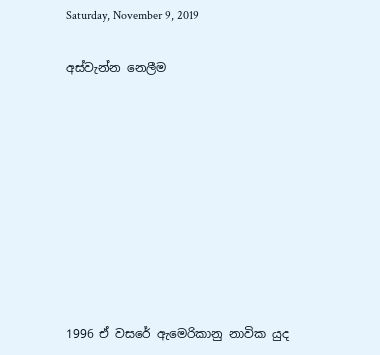Saturday, November 9, 2019

අස්වැන්න නෙලීම









1996 ඒ වසරේ ඇමෙරිකානු නාවික යුද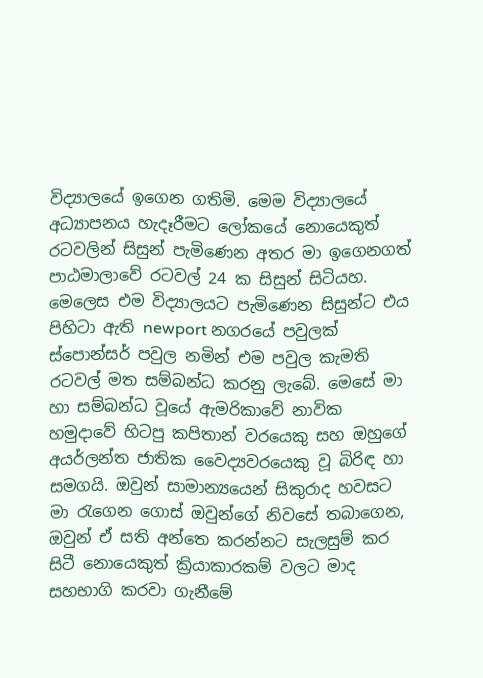විද්‍යාලයේ ඉගෙන ගතිමි. මෙම විද්‍යාලයේ අධ්‍යාපනය හැදෑරීමට ලෝකයේ නොයෙකුත් රටවලින් සිසුන් පැමිණෙන අතර මා ඉගෙනගත් පාඨමාලාවේ රටවල් 24 ක සිසුන් සිටියහ. මෙලෙස එම විද්‍යාලයට පැමිණෙන සිසුන්ට එය පිහිටා ඇති newport නගරයේ පවුලක් ස්පොන්සර් පවුල නමින් එම පවුල කැමති රටවල් මත සම්බන්ධ කරනු ලැබේ. මෙසේ මා හා සම්බන්ධ වූයේ ඇමරිකාවේ නාවික හමුදාවේ හිටපු කපිතාන් වරයෙකු සහ ඔහුගේ අයර්ලන්ත ජාතික වෛද්‍යවරයෙකු වූ බිරිඳ හා සමගයි. ඔවුන් සාමාන්‍යයෙන් සිකුරාද හවසට මා රැගෙන ගොස් ඔවුන්ගේ නිවසේ තබාගෙන,  ඔවුන් ඒ සති අන්තෙ කරන්නට සැලසුම් කර සිටී නොයෙකුත් ක්‍රියාකාරකම් වලට මාද සහභාගි කරවා ගැනීමේ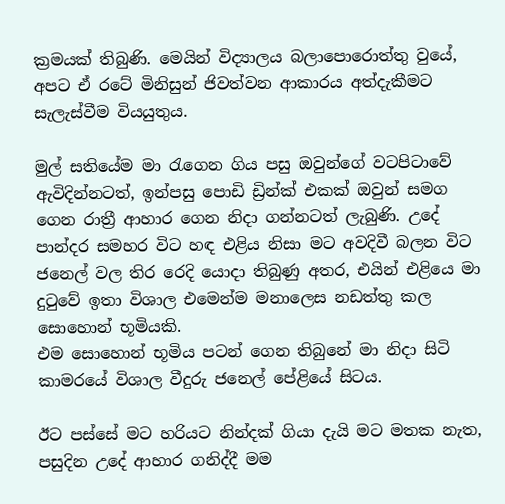ක්‍රමයක් තිබුණි. මෙයින් විද්‍යාලය බලාපොරොත්තු වුයේ, අපට ඒ රටේ මිනිසුන් ජිවත්වන ආකාරය අත්දැකීමට සැලැස්වීම වියයුතුය.

මුල් සතියේම මා රැගෙන ගිය පසු ඔවුන්ගේ වටපිටාවේ ඇවිදින්නටත්, ඉන්පසු පොඩි ඩ්‍රින්ක් එකක් ඔවුන් සමග ගෙන රාත්‍රී ආහාර ගෙන නිදා ගන්නටත් ලැබුණි. උදේ පාන්දර සමහර විට හඳ එළිය නිසා මට අවදිවී බලන විට ජනෙල් වල තිර රෙදි යොදා තිබුණු අතර, එයින් එළියෙ මා දුටුවේ ඉතා විශාල එමෙන්ම මනාලෙස නඩත්තු කල සොහොන් භූමියකි.
එම සොහොන් භූමිය පටන් ගෙන තිබුනේ මා නිදා සිටි කාමරයේ විශාල වීදුරු ජනෙල් පේළියේ සිටය.

ඊට පස්සේ මට හරියට නින්දක් ගියා දැයි මට මතක නැත, පසුදින උදේ ආහාර ගනිද්දී මම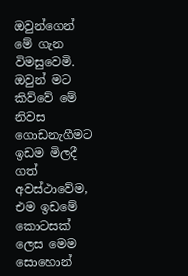ඔවුන්ගෙන් මේ ගැන විමසුවෙමි. ඔවුන් මට කිව්වේ මේ නිවස ගොඩනැගීමට ඉඩම මිලදී ගත් අවස්ථාවේම, එම ඉඩමේ කොටසක් ලෙස මෙම සොහොන්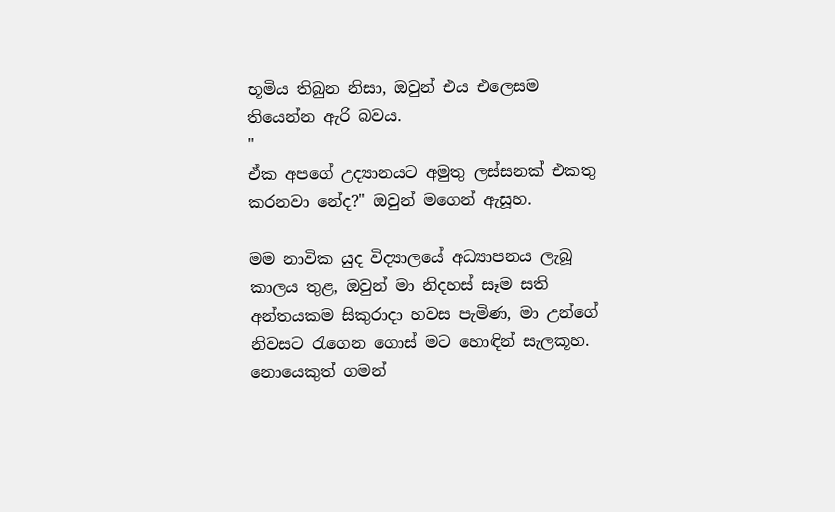භූමිය තිබුන නිසා, ඔවුන් එය එලෙසම තියෙන්න ඇරි බවය.
"
ඒක අපගේ උද්‍යානයට අමුතු ලස්සනක් එකතු කරනවා නේද?" ඔවුන් මගෙන් ඇසූහ.

මම නාවික යුද විද්‍යාලයේ අධ්‍යාපනය ලැබූ කාලය තුළ, ඔවුන් මා නිදහස් සෑම සති අන්තයකම සිකුරාදා හවස පැමිණ, මා උන්ගේ නිවසට රැගෙන ගොස් මට හොඳින් සැලකූහ. නොයෙකුත් ගමන්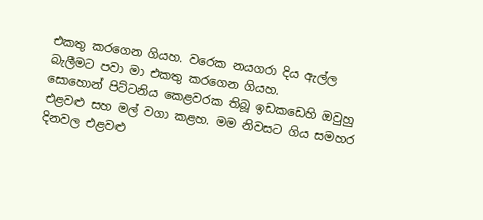එකතු කරගෙන ගියහ. වරෙක නයගරා දිය ඇල්ල බැලීමට පවා මා එකතු කරගෙන ගියහ.
සොහොන් පිට්ටනිය කෙළවරක තිබූ ඉඩකඩෙහි ඔවුහු එළවළු සහ මල් වගා කළහ. මම නිවසට ගිය සමහර දිනවල එළවළු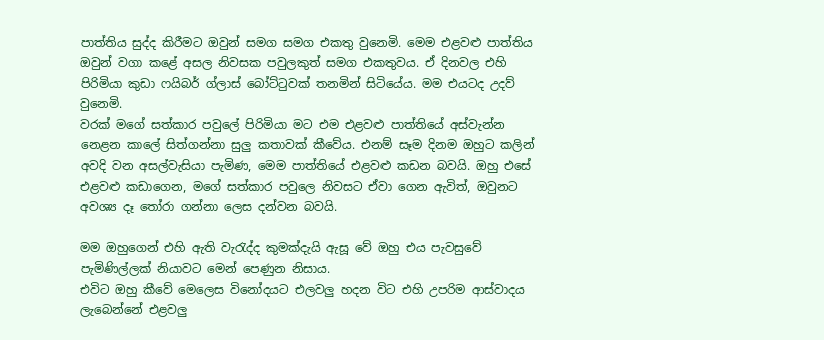පාත්තිය සුද්ද කිරීමට ඔවුන් සමග සමග එකතු වුනෙමි. මෙම එළවළු පාත්තිය ඔවුන් වගා කළේ අසල නිවසක පවුලකුත් සමග එකතුවය. ඒ දිනවල එහි පිරිමියා කුඩා ෆයිබර් ග්ලාස් බෝට්ටුවක් තනමින් සිටියේය. මම එයටද උදව් වුනෙමි.
වරක් මගේ සත්කාර පවුලේ පිරිමියා මට එම එළවළු පාත්තියේ අස්වැන්න නෙළන කාලේ සිත්ගන්නා සුලු කතාවක් කීවේය. එනම් සෑම දිනම ඔහුට කලින් අවදි වන අසල්වැසියා පැමිණ, මෙම පාත්තියේ එළවළු කඩන බවයි. ඔහු එසේ එළවළු කඩාගෙන, මගේ සත්කාර පවුලෙ නිවසට ඒවා ගෙන ඇවිත්, ඔවුනට අවශ්‍ය දෑ තෝරා ගන්නා ලෙස දන්වන බවයි.

මම ඔහුගෙන් එහි ඇති වැරැද්ද කුමක්දැයි ඇසූ වේ ඔහු එය පැවසුවේ පැමිණිල්ලක් නියාවට මෙන් පෙණුන නිසාය.
එවිට ඔහු කීවේ මෙලෙස විනෝදයට එලවලු හදන විට එහි උපරිම ආස්වාදය ලැබෙන්නේ එළවලු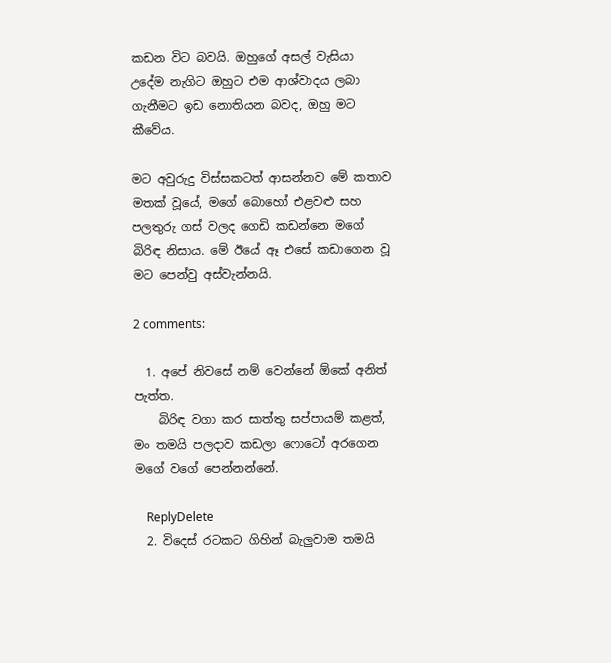කඩන විට බවයි. ඔහුගේ අසල් වැසියා උදේම නැගිට ඔහුට එම ආශ්වාදය ලබා ගැනීමට ඉඩ නොතියන බවද, ඔහු මට කීවේය.

මට අවුරුදු විස්සකටත් ආසන්නව මේ කතාව මතක් වූයේ, මගේ බොහෝ එළවළු සහ පලතුරු ගස් වලද ගෙඩි කඩන්නෙ මගේ බිරිඳ නිසාය. මේ ඊයේ ඈ එසේ කඩාගෙන වූ මට පෙන්වු අස්වැන්නයි.

2 comments:

  1. අපේ නිවසේ නම් වෙන්නේ ඕකේ අනිත් පැත්ත.
    බිරිඳ වගා කර සාත්තු සප්පායම් කළත්, මං තමයි පලදාව කඩලා ෆොටෝ අරගෙන මගේ වගේ පෙන්නන්නේ.

    ReplyDelete
  2. විදෙස් රටකට ගිහින් බැලුවාම තමයි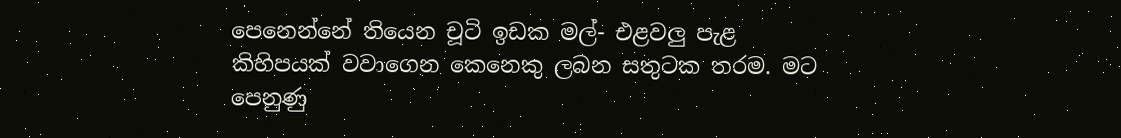පෙනෙන්නේ තියෙන චූටි ඉඩක මල්- එළවලු පැළ කිහිපයක් වවාගෙන කෙනෙකු ලබන සතුටක තරම. මට පෙනුණු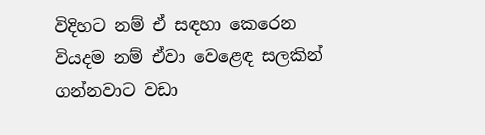විදිහට නම් ඒ සඳහා කෙරෙන වියදම නම් ඒවා වෙළෙඳ සලකින් ගන්නවාට වඩා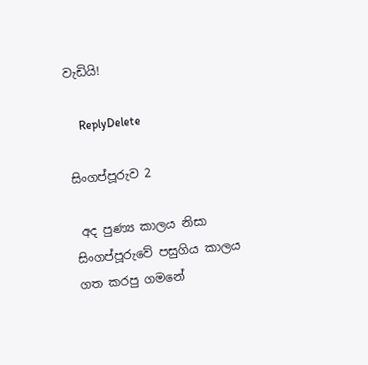වැඩියි!

    ReplyDelete

සිංගප්පූරුව 2

 අද පුණ්‍ය කාලය නිසා සිංගප්පූරුවේ පසුගිය කාලය ගත කරපු ගමනේ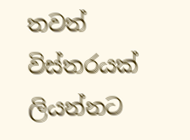තවත් විස්තරයක් ලියන්නට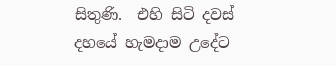සිතුණි.  එහි සිටි දවස් දහයේ හැමදාම උදේට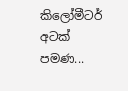කිලෝමීටර් අටක් පමණ...